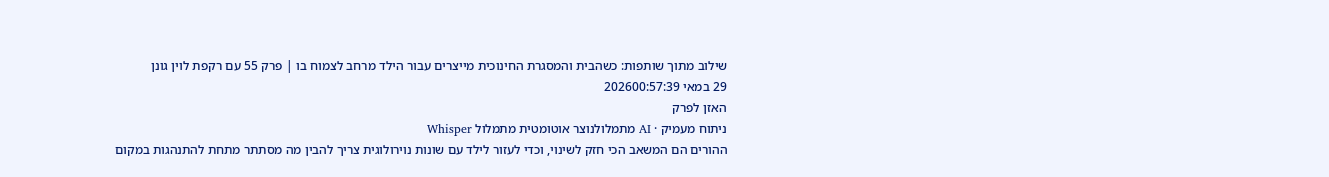שילוב מתוך שותפות: כשהבית והמסגרת החינוכית מייצרים עבור הילד מרחב לצמוח בו | פרק 55 עם רקפת לוין גונן
29 במאי 202600:57:39
האזן לפרק
ניתוח מעמיק · AI מתמלולנוצר אוטומטית מתמלול Whisper
ההורים הם המשאב הכי חזק לשינוי, וכדי לעזור לילד עם שונות נוירולוגית צריך להבין מה מסתתר מתחת להתנהגות במקום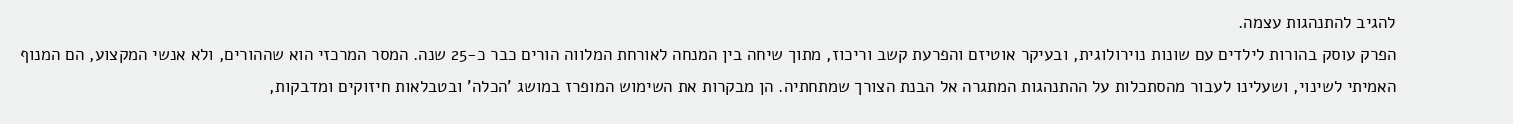להגיב להתנהגות עצמה.
הפרק עוסק בהורות לילדים עם שונות נוירולוגית, ובעיקר אוטיזם והפרעת קשב וריכוז, מתוך שיחה בין המנחה לאורחת המלווה הורים כבר כ-25 שנה. המסר המרכזי הוא שההורים, ולא אנשי המקצוע, הם המנוף האמיתי לשינוי, ושעלינו לעבור מהסתכלות על ההתנהגות המתגרה אל הבנת הצורך שמתחתיה. הן מבקרות את השימוש המופרז במושג 'הכלה' ובטבלאות חיזוקים ומדבקות,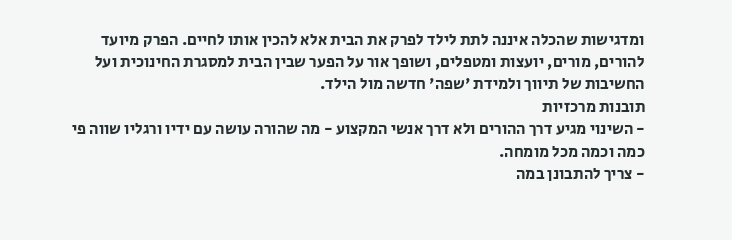ומדגישות שהכלה איננה לתת לילד לפרק את הבית אלא להכין אותו לחיים. הפרק מיועד להורים, מורים, יועצות ומטפלים, ושופך אור על הפער שבין הבית למסגרת החינוכית ועל החשיבות של תיווך ולמידת 'שפה' חדשה מול הילד.
תובנות מרכזיות
- השינוי מגיע דרך ההורים ולא דרך אנשי המקצוע - מה שהורה עושה עם ידיו ורגליו שווה פי כמה וכמה מכל מומחה.
- צריך להתבונן במה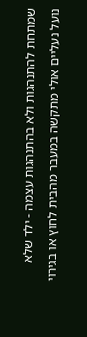שמתחת להתנהגות ולא בהתנהגות עצמה - ילד שלא נועל נעליים אולי מתקשה במעבר מהבית לחוץ או בגירוי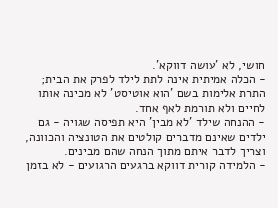חושי, לא 'עושה דווקא'.
- הכלה אמיתית אינה לתת לילד לפרק את הבית; התרת אלימות בשם 'הוא אוטיסט' לא מכינה אותו לחיים ולא תורמת לאף אחד.
- ההנחה שילד 'לא מבין' היא תפיסה שגויה - גם ילדים שאינם מדברים קולטים את הטונציה והכוונה, וצריך לדבר איתם מתוך הנחה שהם מבינים.
- הלמידה קורית דווקא ברגעים הרגועים - לא בזמן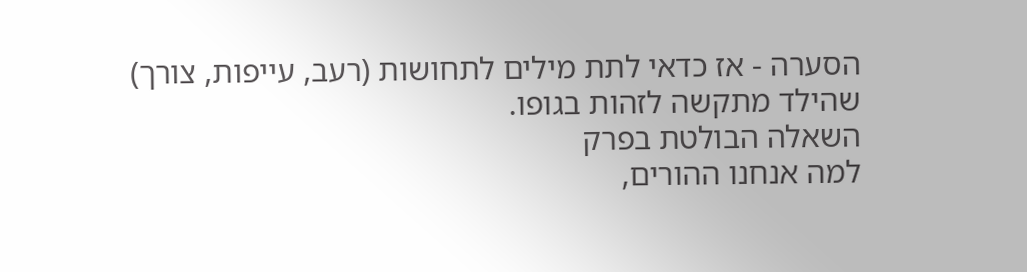הסערה - אז כדאי לתת מילים לתחושות (רעב, עייפות, צורך) שהילד מתקשה לזהות בגופו.
השאלה הבולטת בפרק
למה אנחנו ההורים,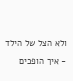ולא הצל של הילד - איך הופכים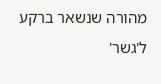מהורה שנשאר ברקע ל'גשר'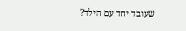שעובד יחד עם הילד?